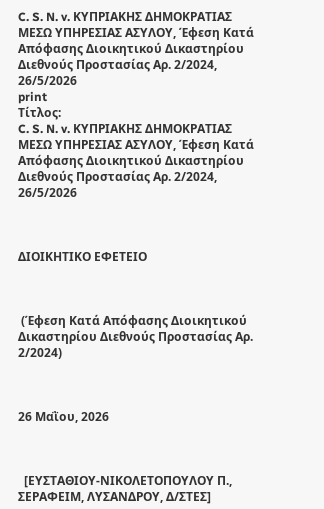C. S. N. v. ΚΥΠΡΙΑΚΗΣ ΔΗΜΟΚΡΑΤΙΑΣ ΜΕΣΩ ΥΠΗΡΕΣΙΑΣ ΑΣΥΛΟΥ, Έφεση Κατά Απόφασης Διοικητικού Δικαστηρίου Διεθνούς Προστασίας Αρ. 2/2024, 26/5/2026
print
Τίτλος:
C. S. N. v. ΚΥΠΡΙΑΚΗΣ ΔΗΜΟΚΡΑΤΙΑΣ ΜΕΣΩ ΥΠΗΡΕΣΙΑΣ ΑΣΥΛΟΥ, Έφεση Κατά Απόφασης Διοικητικού Δικαστηρίου Διεθνούς Προστασίας Αρ. 2/2024, 26/5/2026



ΔΙΟΙΚΗΤΙΚΟ ΕΦΕΤΕΙΟ



 (Έφεση Κατά Απόφασης Διοικητικού Δικαστηρίου Διεθνούς Προστασίας Αρ. 2/2024)



26 Μαῒου, 2026



  [ΕΥΣΤΑΘΙΟΥ-ΝΙΚΟΛΕΤΟΠΟΥΛΟΥ Π., ΣΕΡΑΦΕΙΜ, ΛΥΣΑΝΔΡΟΥ, Δ/ΣΤΕΣ]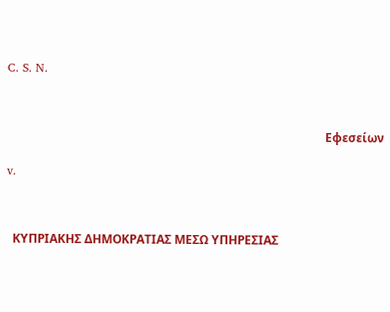C. S. N.



                                                                                                          Εφεσείων

v.



  ΚΥΠΡΙΑΚΗΣ ΔΗΜΟΚΡΑΤΙΑΣ ΜΕΣΩ ΥΠΗΡΕΣΙΑΣ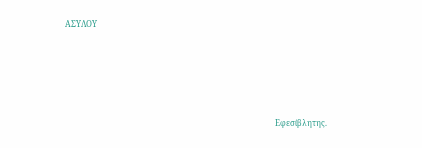ΑΣΥΛΟΥ





                                                                                                         Εφεσίβλητης.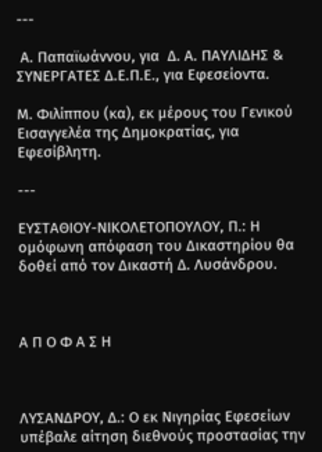---

 Α. Παπαϊωάννου, για  Δ. Α. ΠΑΥΛΙΔΗΣ & ΣΥΝΕΡΓΑΤΕΣ Δ.Ε.Π.Ε., για Εφεσείοντα.

Μ. Φιλίππου (κα), εκ μέρους του Γενικού Εισαγγελέα της Δημοκρατίας, για Εφεσίβλητη.

---

ΕΥΣΤΑΘΙΟΥ-ΝΙΚΟΛΕΤΟΠΟΥΛΟΥ, Π.: Η ομόφωνη απόφαση του Δικαστηρίου θα δοθεί από τον Δικαστή Δ. Λυσάνδρου.



Α Π Ο Φ Α Σ Η



ΛΥΣΑΝΔΡΟΥ, Δ.: Ο εκ Νιγηρίας Εφεσείων υπέβαλε αίτηση διεθνούς προστασίας την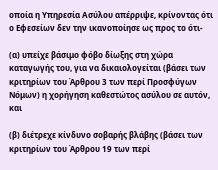οποία η Υπηρεσία Ασύλου απέρριψε, κρίνοντας ότι ο Εφεσείων δεν την ικανοποίησε ως προς το ότι-

(α) υπείχε βάσιμο φόβο δίωξης στη χώρα καταγωγής του, για να δικαιολογείται (βάσει των κριτηρίων του Άρθρου 3 των περί Προσφύγων Νόμων) η χορήγηση καθεστώτος ασύλου σε αυτόν, και

(β) διέτρεχε κίνδυνο σοβαρής βλάβης (βάσει των κριτηρίων του Άρθρου 19 των περί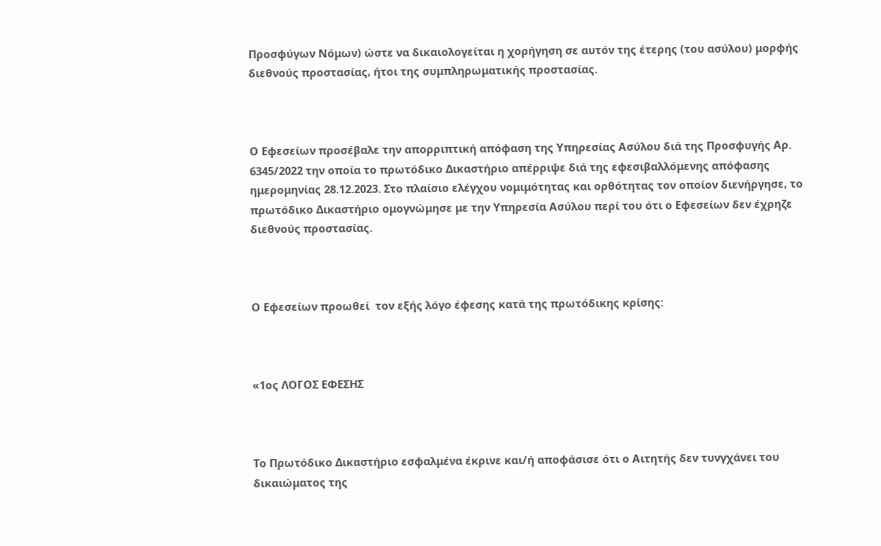Προσφύγων Νόμων) ώστε να δικαιολογείται η χορήγηση σε αυτόν της έτερης (του ασύλου) μορφής διεθνούς προστασίας, ήτοι της συμπληρωματικής προστασίας.



Ο Εφεσείων προσέβαλε την απορριπτική απόφαση της Υπηρεσίας Ασύλου διά της Προσφυγής Αρ. 6345/2022 την οποία το πρωτόδικο Δικαστήριο απέρριψε διά της εφεσιβαλλόμενης απόφασης ημερομηνίας 28.12.2023. Στο πλαίσιο ελέγχου νομιμότητας και ορθότητας τον οποίον διενήργησε, το πρωτόδικο Δικαστήριο ομογνώμησε με την Υπηρεσία Ασύλου περί του ότι ο Εφεσείων δεν έχρηζε διεθνούς προστασίας.



Ο Εφεσείων προωθεί  τον εξής λόγο έφεσης κατά της πρωτόδικης κρίσης:



«1ος ΛΟΓΟΣ ΕΦΕΣΗΣ



Το Πρωτόδικο Δικαστήριο εσφαλμένα έκρινε και/ή αποφάσισε ότι ο Αιτητής δεν τυνγχάνει του δικαιώματος της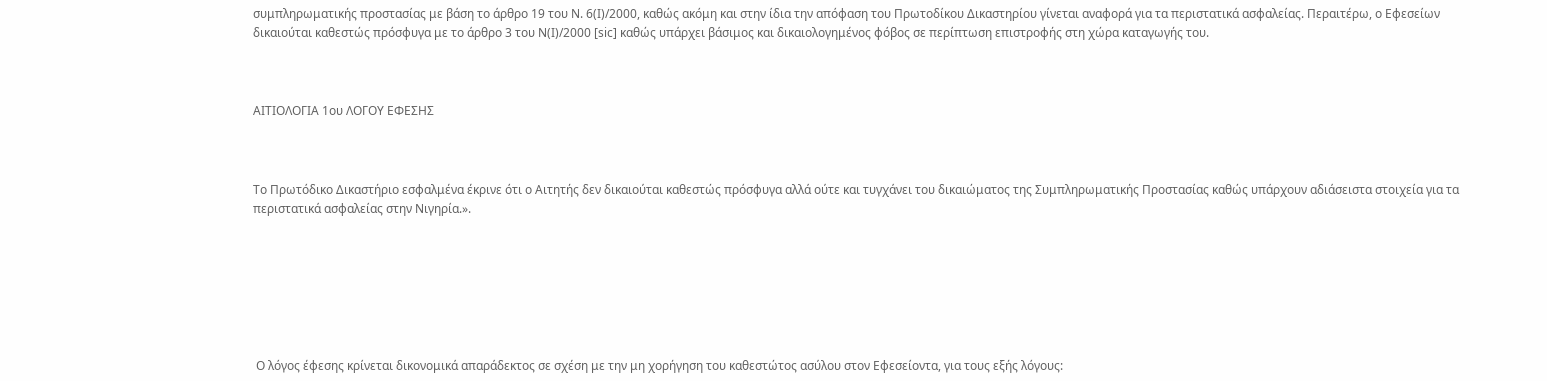συμπληρωματικής προστασίας με βάση το άρθρο 19 του Ν. 6(Ι)/2000, καθώς ακόμη και στην ίδια την απόφαση του Πρωτοδίκου Δικαστηρίου γίνεται αναφορά για τα περιστατικά ασφαλείας. Περαιτέρω, ο Εφεσείων δικαιούται καθεστώς πρόσφυγα με το άρθρο 3 του Ν(Ι)/2000 [sic] καθώς υπάρχει βάσιμος και δικαιολογημένος φόβος σε περίπτωση επιστροφής στη χώρα καταγωγής του.



ΑΙΤΙΟΛΟΓΙΑ 1ου ΛΟΓΟΥ ΕΦΕΣΗΣ



Το Πρωτόδικο Δικαστήριο εσφαλμένα έκρινε ότι ο Αιτητής δεν δικαιούται καθεστώς πρόσφυγα αλλά ούτε και τυγχάνει του δικαιώματος της Συμπληρωματικής Προστασίας καθώς υπάρχουν αδιάσειστα στοιχεία για τα περιστατικά ασφαλείας στην Νιγηρία.».







 Ο λόγος έφεσης κρίνεται δικονομικά απαράδεκτος σε σχέση με την μη χορήγηση του καθεστώτος ασύλου στον Εφεσείοντα, για τους εξής λόγους: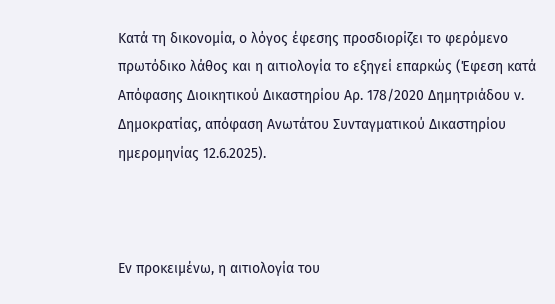Κατά τη δικονομία, ο λόγος έφεσης προσδιορίζει το φερόμενο πρωτόδικο λάθος και η αιτιολογία το εξηγεί επαρκώς (Έφεση κατά Απόφασης Διοικητικού Δικαστηρίου Αρ. 178/2020 Δημητριάδου ν. Δημοκρατίας, απόφαση Ανωτάτου Συνταγματικού Δικαστηρίου ημερομηνίας 12.6.2025).



Εν προκειμένω, η αιτιολογία του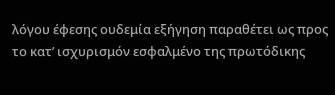λόγου έφεσης ουδεμία εξήγηση παραθέτει ως προς το κατ’ ισχυρισμόν εσφαλμένο της πρωτόδικης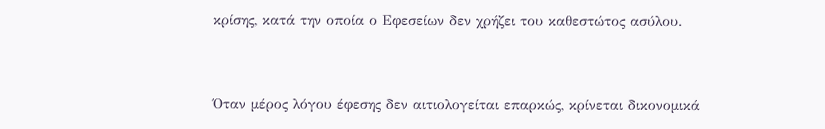κρίσης, κατά την οποία ο Εφεσείων δεν χρήζει του καθεστώτος ασύλου.



Όταν μέρος λόγου έφεσης δεν αιτιολογείται επαρκώς, κρίνεται δικονομικά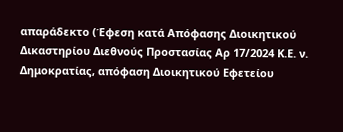απαράδεκτο (Έφεση κατά Απόφασης Διοικητικού Δικαστηρίου Διεθνούς Προστασίας Αρ 17/2024 Κ.Ε. ν. Δημοκρατίας, απόφαση Διοικητικού Εφετείου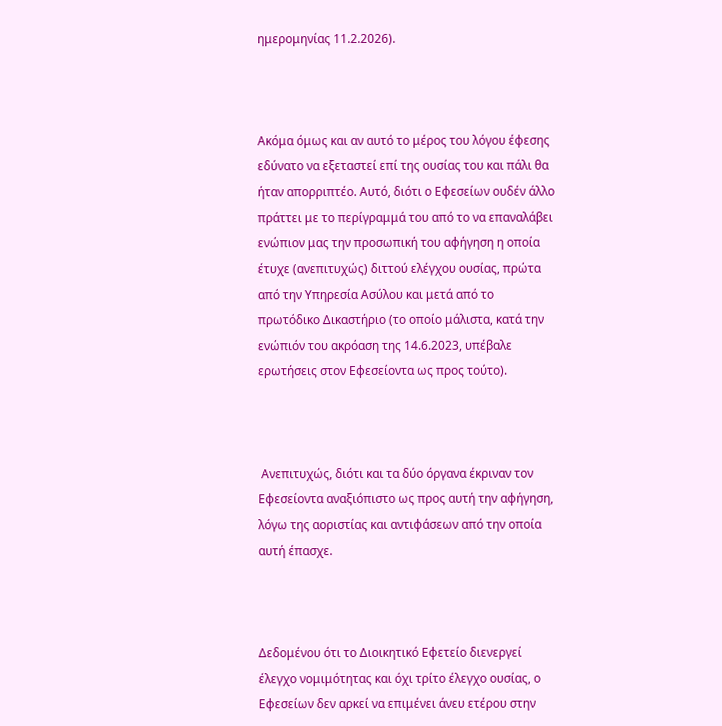ημερομηνίας 11.2.2026).



Ακόμα όμως και αν αυτό το μέρος του λόγου έφεσης εδύνατο να εξεταστεί επί της ουσίας του και πάλι θα ήταν απορριπτέο. Αυτό, διότι ο Εφεσείων ουδέν άλλο πράττει με το περίγραμμά του από το να επαναλάβει ενώπιον μας την προσωπική του αφήγηση η οποία έτυχε (ανεπιτυχώς) διττού ελέγχου ουσίας, πρώτα από την Υπηρεσία Ασύλου και μετά από το πρωτόδικο Δικαστήριο (το οποίο μάλιστα, κατά την ενώπιόν του ακρόαση της 14.6.2023, υπέβαλε ερωτήσεις στον Εφεσείοντα ως προς τούτο).



 Ανεπιτυχώς, διότι και τα δύο όργανα έκριναν τον Εφεσείοντα αναξιόπιστο ως προς αυτή την αφήγηση, λόγω της αοριστίας και αντιφάσεων από την οποία αυτή έπασχε.



Δεδομένου ότι το Διοικητικό Εφετείο διενεργεί έλεγχο νομιμότητας και όχι τρίτο έλεγχο ουσίας, ο Εφεσείων δεν αρκεί να επιμένει άνευ ετέρου στην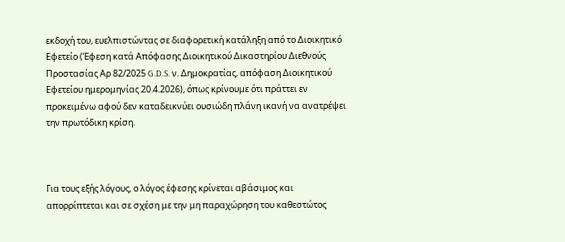εκδοχή του, ευελπιστώντας σε διαφορετική κατάληξη από το Διοικητικό Εφετείο (Έφεση κατά Απόφασης Διοικητικού Δικαστηρίου Διεθνούς Προστασίας Αρ 82/2025 G.D.S. ν. Δημοκρατίας, απόφαση Διοικητικού Εφετείου ημερομηνίας 20.4.2026), όπως κρίνουμε ότι πράττει εν προκειμένω αφού δεν καταδεικνύει ουσιώδη πλάνη ικανή να ανατρέψει την πρωτόδικη κρίση.



Για τους εξής λόγους, ο λόγος έφεσης κρίνεται αβάσιμος και απορρίπτεται και σε σχέση με την μη παραχώρηση του καθεστώτος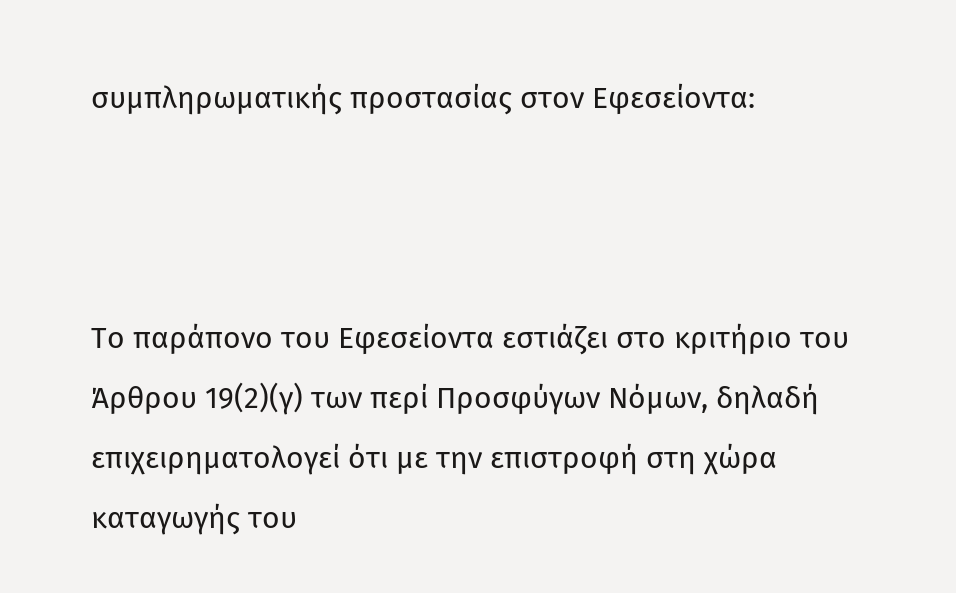συμπληρωματικής προστασίας στον Εφεσείοντα:



Το παράπονο του Εφεσείοντα εστιάζει στο κριτήριο του Άρθρου 19(2)(γ) των περί Προσφύγων Νόμων, δηλαδή επιχειρηματολογεί ότι με την επιστροφή στη χώρα καταγωγής του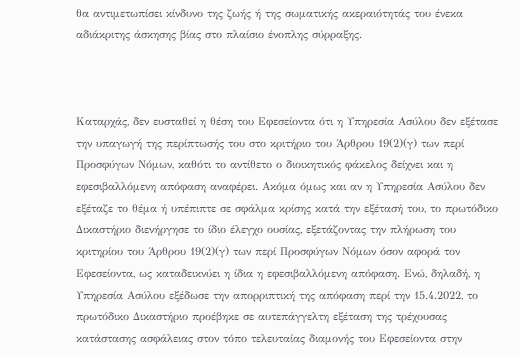θα αντιμετωπίσει κίνδυνο της ζωής ή της σωματικής ακεραιότητάς του ένεκα αδιάκριτης άσκησης βίας στο πλαίσιο ένοπλης σύρραξης.



Καταρχάς, δεν ευσταθεί η θέση του Εφεσείοντα ότι η Υπηρεσία Ασύλου δεν εξέτασε την υπαγωγή της περίπτωσής του στο κριτήριο του Άρθρου 19(2)(γ) των περί Προσφύγων Νόμων, καθότι το αντίθετο ο διοικητικός φάκελος δείχνει και η εφεσιβαλλόμενη απόφαση αναφέρει. Ακόμα όμως και αν η Υπηρεσία Ασύλου δεν εξέταζε το θέμα ή υπέπιπτε σε σφάλμα κρίσης κατά την εξέτασή του, το πρωτόδικο Δικαστήριο διενήργησε το ίδιο έλεγχο ουσίας, εξετάζοντας την πλήρωση του κριτηρίου του Άρθρου 19(2)(γ) των περί Προσφύγων Νόμων όσον αφορά τον Εφεσείοντα, ως καταδεικνύει η ίδια η εφεσιβαλλόμενη απόφαση. Ενώ, δηλαδή, η Υπηρεσία Ασύλου εξέδωσε την απορριπτική της απόφαση περί την 15.4.2022, το πρωτόδικο Δικαστήριο προέβηκε σε αυτεπάγγελτη εξέταση της τρέχουσας κατάστασης ασφάλειας στον τόπο τελευταίας διαμονής του Εφεσείοντα στην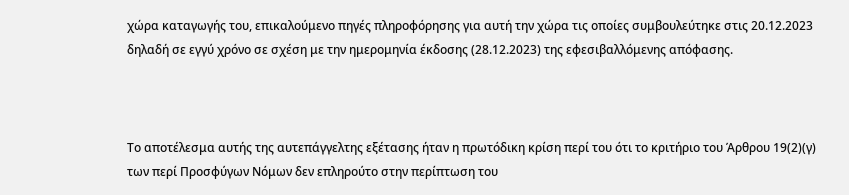χώρα καταγωγής του, επικαλούμενο πηγές πληροφόρησης για αυτή την χώρα τις οποίες συμβουλεύτηκε στις 20.12.2023 δηλαδή σε εγγύ χρόνο σε σχέση με την ημερομηνία έκδοσης (28.12.2023) της εφεσιβαλλόμενης απόφασης.



Το αποτέλεσμα αυτής της αυτεπάγγελτης εξέτασης ήταν η πρωτόδικη κρίση περί του ότι το κριτήριο του Άρθρου 19(2)(γ) των περί Προσφύγων Νόμων δεν επληρούτο στην περίπτωση του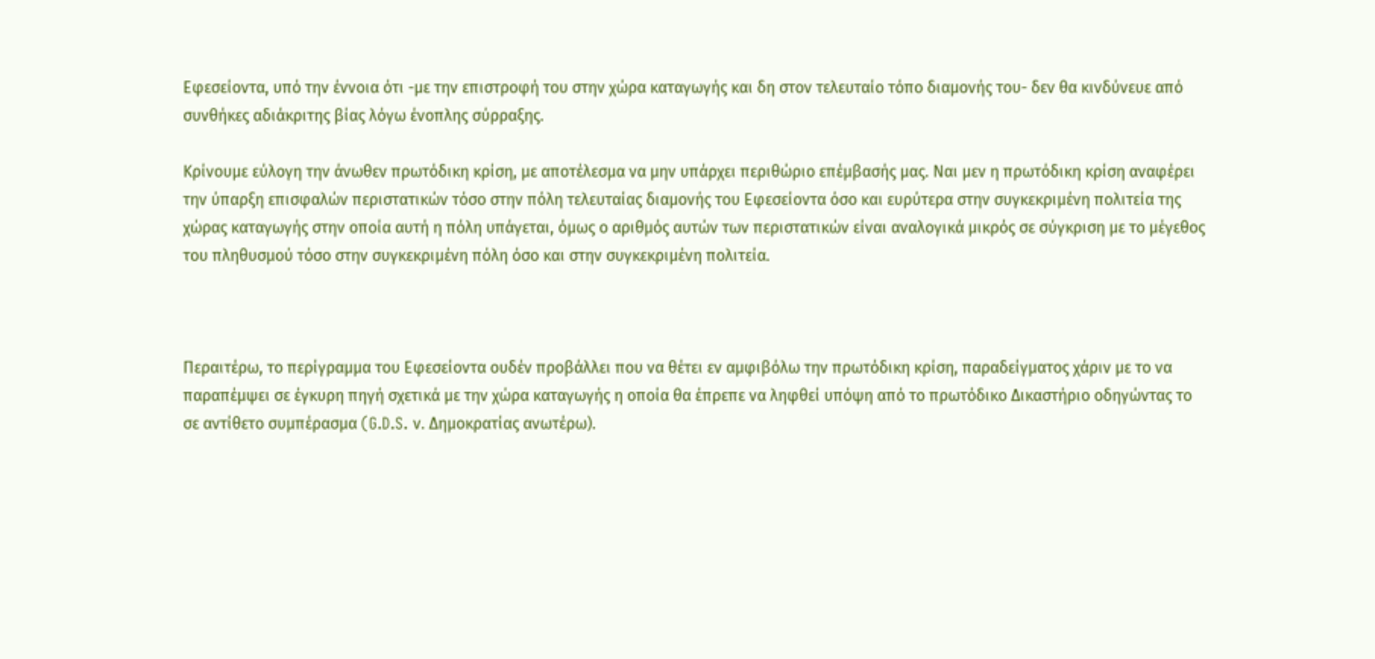Εφεσείοντα, υπό την έννοια ότι -με την επιστροφή του στην χώρα καταγωγής και δη στον τελευταίο τόπο διαμονής του- δεν θα κινδύνευε από συνθήκες αδιάκριτης βίας λόγω ένοπλης σύρραξης.

Κρίνουμε εύλογη την άνωθεν πρωτόδικη κρίση, με αποτέλεσμα να μην υπάρχει περιθώριο επέμβασής μας. Ναι μεν η πρωτόδικη κρίση αναφέρει την ύπαρξη επισφαλών περιστατικών τόσο στην πόλη τελευταίας διαμονής του Εφεσείοντα όσο και ευρύτερα στην συγκεκριμένη πολιτεία της χώρας καταγωγής στην οποία αυτή η πόλη υπάγεται, όμως ο αριθμός αυτών των περιστατικών είναι αναλογικά μικρός σε σύγκριση με το μέγεθος του πληθυσμού τόσο στην συγκεκριμένη πόλη όσο και στην συγκεκριμένη πολιτεία.



Περαιτέρω, το περίγραμμα του Εφεσείοντα ουδέν προβάλλει που να θέτει εν αμφιβόλω την πρωτόδικη κρίση, παραδείγματος χάριν με το να παραπέμψει σε έγκυρη πηγή σχετικά με την χώρα καταγωγής η οποία θα έπρεπε να ληφθεί υπόψη από το πρωτόδικο Δικαστήριο οδηγώντας το σε αντίθετο συμπέρασμα (G.D.S. ν. Δημοκρατίας ανωτέρω).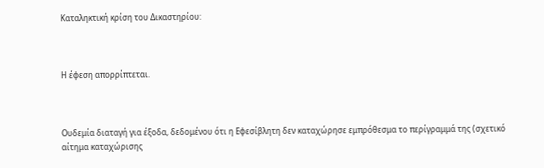Καταληκτική κρίση του Δικαστηρίου:



Η έφεση απορρίπτεται.



Ουδεμία διαταγή για έξοδα, δεδομένου ότι η Εφεσίβλητη δεν καταχώρησε εμπρόθεσμα το περίγραμμά της (σχετικό αίτημα καταχώρισης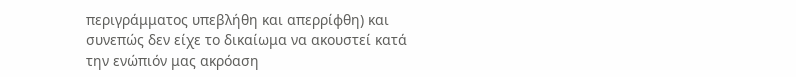περιγράμματος υπεβλήθη και απερρίφθη) και συνεπώς δεν είχε το δικαίωμα να ακουστεί κατά την ενώπιόν μας ακρόαση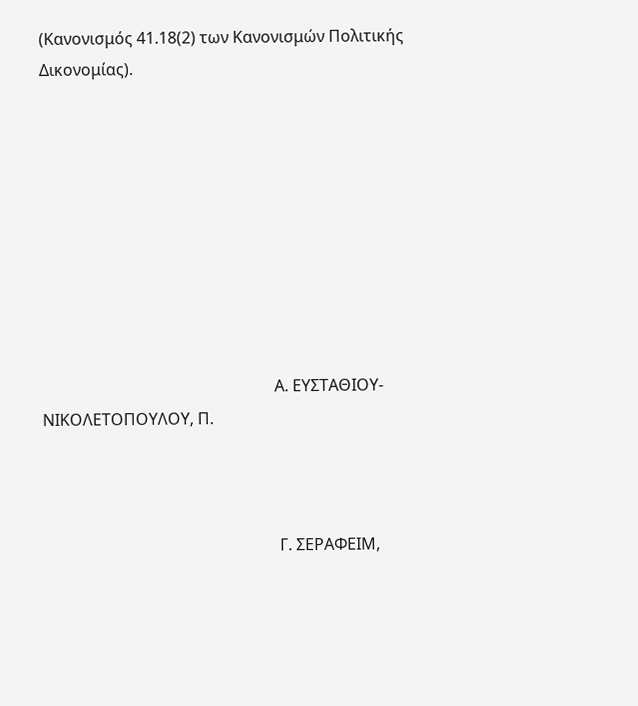(Κανονισμός 41.18(2) των Κανονισμών Πολιτικής Δικονομίας).









                                                          Α. ΕΥΣΤΑΘΙΟΥ-ΝΙΚΟΛΕΤΟΠΟΥΛΟΥ, Π.



                                                           Γ. ΣΕΡΑΦΕΙΜ,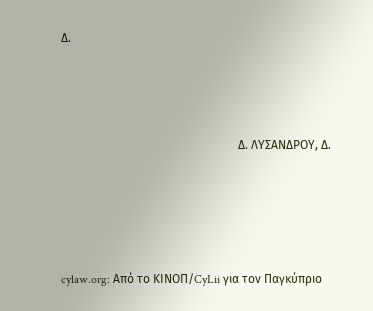Δ.



                                                           Δ. ΛΥΣΑΝΔΡΟΥ, Δ.




cylaw.org: Από το ΚΙΝOΠ/CyLii για τον Παγκύπριο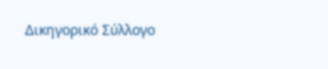Δικηγορικό Σύλλογο